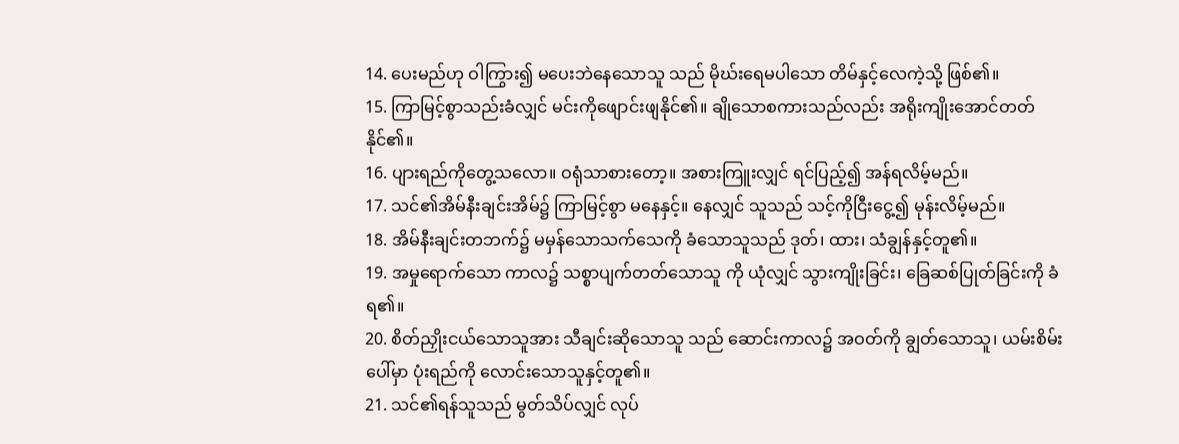14. ပေးမည်ဟု ဝါကြွား၍ မပေးဘဲနေသောသူ သည် မိုဃ်းရေမပါသော တိမ်နှင့်လေကဲ့သို့ ဖြစ်၏။
15. ကြာမြင့်စွာသည်းခံလျှင် မင်းကိုဖျောင်းဖျနိုင်၏။ ချိုသောစကားသည်လည်း အရိုးကျိုးအောင်တတ်နိုင်၏။
16. ပျားရည်ကိုတွေ့သလော။ ဝရုံသာစားတော့။ အစားကြူးလျှင် ရင်ပြည့်၍ အန်ရလိမ့်မည်။
17. သင်၏အိမ်နီးချင်းအိမ်၌ ကြာမြင့်စွာ မနေနှင့်။ နေလျှင် သူသည် သင့်ကိုငြီးငွေ့၍ မုန်းလိမ့်မည်။
18. အိမ်နီးချင်းတဘက်၌ မမှန်သောသက်သေကို ခံသောသူသည် ဒုတ်၊ ထား၊ သံချွန်နှင့်တူ၏။
19. အမှုရောက်သော ကာလ၌ သစ္စာပျက်တတ်သောသူ ကို ယုံလျှင် သွားကျိုးခြင်း၊ ခြေဆစ်ပြုတ်ခြင်းကို ခံရ၏။
20. စိတ်ညှိုးငယ်သောသူအား သီချင်းဆိုသောသူ သည် ဆောင်းကာလ၌ အဝတ်ကို ချွတ်သောသူ၊ ယမ်းစိမ်းပေါ်မှာ ပုံးရည်ကို လောင်းသောသူနှင့်တူ၏။
21. သင်၏ရန်သူသည် မွတ်သိပ်လျှင် လုပ်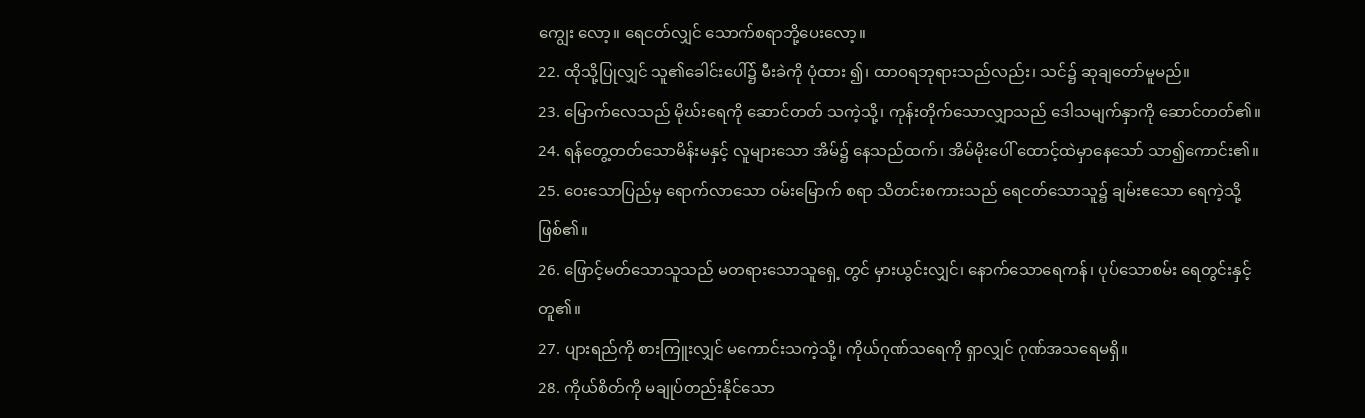ကျွေး လော့။ ရေငတ်လျှင် သောက်စရာဘို့ပေးလော့။
22. ထိုသို့ပြုလျှင် သူ၏ခေါင်းပေါ်၌ မီးခဲကို ပုံထား ၍၊ ထာဝရဘုရားသည်လည်း၊ သင်၌ ဆုချတော်မူမည်။
23. မြောက်လေသည် မိုဃ်းရေကို ဆောင်တတ် သကဲ့သို့၊ ကုန်းတိုက်သောလျှာသည် ဒေါသမျက်နှာကို ဆောင်တတ်၏။
24. ရန်တွေ့တတ်သောမိန်းမနှင့် လူများသော အိမ်၌ နေသည်ထက်၊ အိမ်မိုးပေါ် ထောင့်ထဲမှာနေသော် သာ၍ကောင်း၏။
25. ဝေးသောပြည်မှ ရောက်လာသော ဝမ်းမြောက် စရာ သိတင်းစကားသည် ရေငတ်သောသူ၌ ချမ်းဧသော ရေကဲ့သို့ဖြစ်၏။
26. ဖြောင့်မတ်သောသူသည် မတရားသောသူရှေ့ တွင် မှားယွင်းလျှင်၊ နောက်သောရေကန်၊ ပုပ်သောစမ်း ရေတွင်းနှင့်တူ၏။
27. ပျားရည်ကို စားကြူးလျှင် မကောင်းသကဲ့သို့၊ ကိုယ်ဂုဏ်သရေကို ရှာလျှင် ဂုဏ်အသရေမရှိ။
28. ကိုယ်စိတ်ကို မချုပ်တည်းနိုင်သော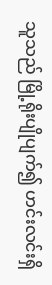သူသည် မြို့ရိုးပျိုပျက်၍ ဟင်းလင်းရှိ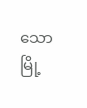သော မြို့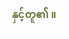နှင့်တူ၏။